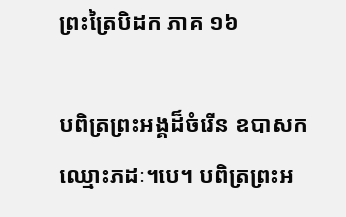ព្រះត្រៃបិដក ភាគ ១៦

បពិត្រព្រះអង្គដ៏ចំរើន ឧបាសកឈ្មោះភដៈ។បេ។ បពិត្រព្រះអ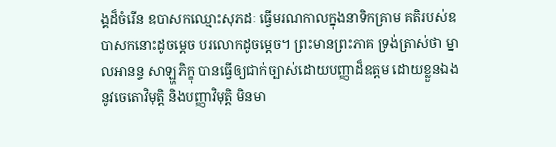ង្គដ៏ចំរើន ឧបាសកឈ្មោះសុភដៈ ធ្វើមរណកាលក្នុងនាទិកគ្រាម គតិរបស់ឧបាសកនោះដូចម្តេច បរលោកដូចម្តេច។ ព្រះមានព្រះភាគ ទ្រង់ត្រាស់ថា ម្នាលអានន្ទ សាឡ្ហភិក្ខុ បានធ្វើឲ្យជាក់ច្បាស់ដោយបញ្ញាដ៏ឧត្តម ដោយខ្លួនឯង នូវចេតោវិមុត្តិ និងបញ្ញាវិមុត្តិ មិនមា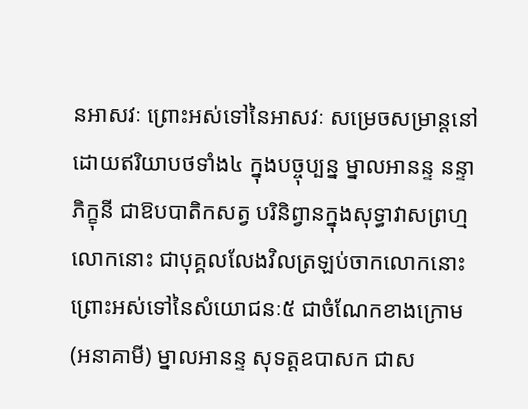នអាសវៈ ព្រោះអស់ទៅនៃអាសវៈ សម្រេចសម្រាន្តនៅ ដោយឥរិយាបថទាំង៤ ក្នុងបច្ចុប្បន្ន ម្នាលអានន្ទ នន្ទាភិក្ខុនី ជាឱបបាតិកសត្វ បរិនិព្វានក្នុងសុទ្ធាវាសព្រហ្មលោកនោះ ជាបុគ្គលលែងវិលត្រឡប់ចាកលោកនោះ ព្រោះអស់ទៅនៃសំយោជនៈ៥ ជាចំណែកខាងក្រោម (អនាគាមី) ម្នាលអានន្ទ សុទត្តឧបាសក ជាស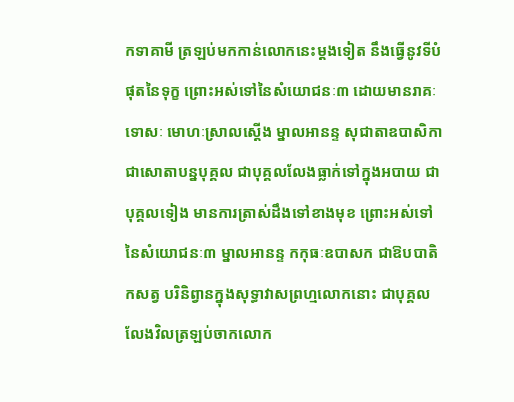កទាគាមី ត្រឡប់មកកាន់លោកនេះម្តងទៀត នឹងធ្វើនូវទីបំផុតនៃទុក្ខ ព្រោះអស់ទៅនៃសំយោជនៈ៣ ដោយមានរាគៈ ទោសៈ មោហៈស្រាលស្តើង ម្នាលអានន្ទ សុជាតាឧបាសិកា ជាសោតាបន្នបុគ្គល ជាបុគ្គលលែងធ្លាក់ទៅក្នុងអបាយ ជាបុគ្គលទៀង មានការត្រាស់ដឹងទៅខាងមុខ ព្រោះអស់ទៅនៃសំយោជនៈ៣ ម្នាលអានន្ទ កកុធៈឧបាសក ជាឱបបាតិកសត្វ បរិនិព្វានក្នុងសុទ្ធាវាសព្រហ្មលោកនោះ ជាបុគ្គលលែងវិលត្រឡប់ចាកលោក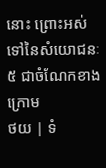នោះ ព្រោះអស់ទៅនៃសំយោជនៈ៥ ជាចំណែកខាងក្រោម
ថយ | ទំ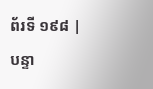ព័រទី ១៩៨ | បន្ទា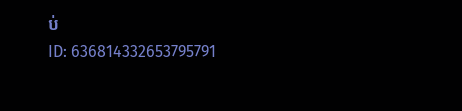ប់
ID: 636814332653795791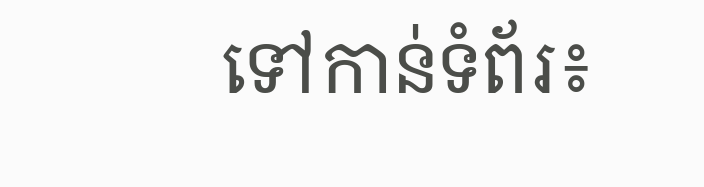ទៅកាន់ទំព័រ៖